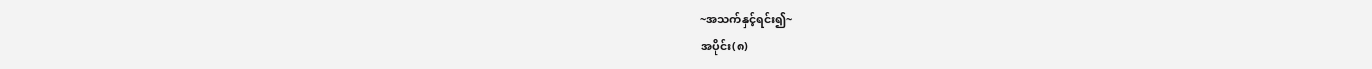~အသက်နှင့်ရင်း၍~
အပိုင်း(၈)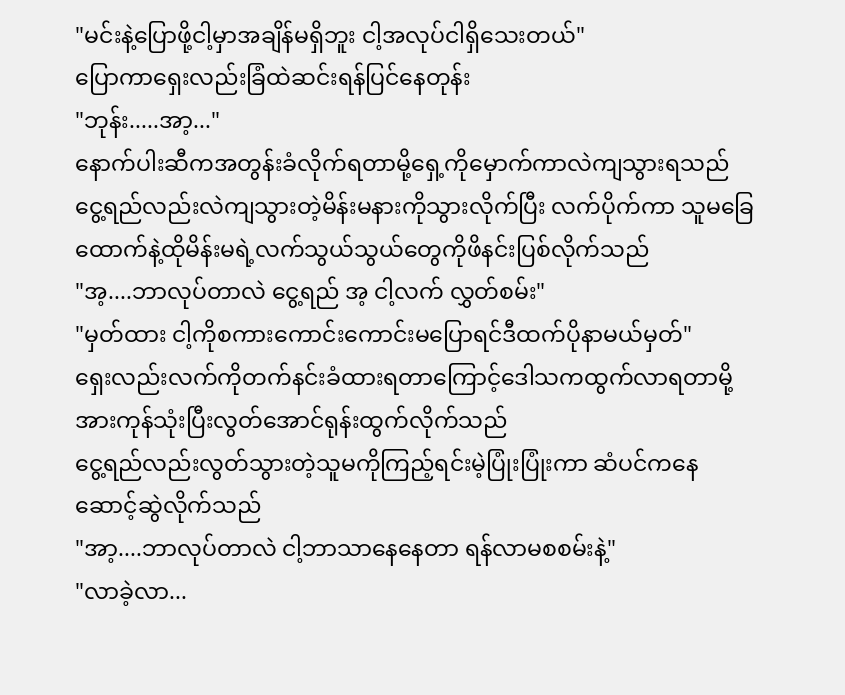"မင်းနဲ့ပြောဖို့ငါ့မှာအချိန်မရှိဘူး ငါ့အလုပ်ငါရှိသေးတယ်"
ပြောကာရှေးလည်းခြံထဲဆင်းရန်ပြင်နေတုန်း
"ဘုန်း.....အာ့..."
နောက်ပါးဆီကအတွန်းခံလိုက်ရတာမို့ရှေ့ကိုမှောက်ကာလဲကျသွားရသည်
ငွေ့ရည်လည်းလဲကျသွားတဲ့မိန်းမနားကိုသွားလိုက်ပြီး လက်ပိုက်ကာ သူမခြေထောက်နဲ့ထိုမိန်းမရဲ့လက်သွယ်သွယ်တွေကိုဖိနင်းပြစ်လိုက်သည်
"အ့....ဘာလုပ်တာလဲ ငွေ့ရည် အ့ ငါ့လက် လွှတ်စမ်း"
"မှတ်ထား ငါ့ကိုစကားကောင်းကောင်းမပြောရင်ဒီထက်ပိုနာမယ်မှတ်"
ရှေးလည်းလက်ကိုတက်နင်းခံထားရတာကြောင့်ဒေါသကထွက်လာရတာမို့ အားကုန်သုံးပြီးလွတ်အောင်ရုန်းထွက်လိုက်သည်
ငွေ့ရည်လည်းလွတ်သွားတဲ့သူမကိုကြည့်ရင်းမဲ့ပြုံးပြုံးကာ ဆံပင်ကနေဆောင့်ဆွဲလိုက်သည်
"အာ့....ဘာလုပ်တာလဲ ငါ့ဘာသာနေနေတာ ရန်လာမစစမ်းနဲ့"
"လာခဲ့လာ...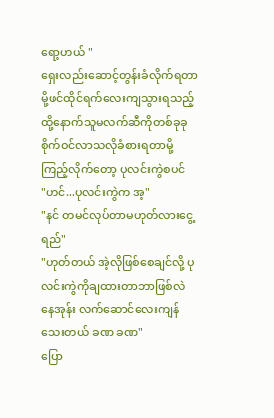ရော့ဟယ် "
ရှေးလည်းဆောင့်တွန်းခံလိုက်ရတာမို့ဖင်ထိုင်ရက်လေးကျသွားရသည့် ထို့နောက်သူမလက်ဆီကိုတစ်ခုခုစိုက်ဝင်လာသလိုခံစားရတာမို့ကြည့်လိုက်တော့ ပုလင်းကွဲစပင်
"ဟင်...ပုလင်းကွဲက အ့"
"နင် တမင်လုပ်တာမဟုတ်လားငွေ့ရည်"
"ဟုတ်တယ် အဲ့လိုဖြစ်စေချင်လို့ ပုလင်းကွဲကိုချထားတာဘာဖြစ်လဲ နေအုန်း လက်ဆောင်လေးကျန်သေးတယ် ခဏ ခဏ"
ပြော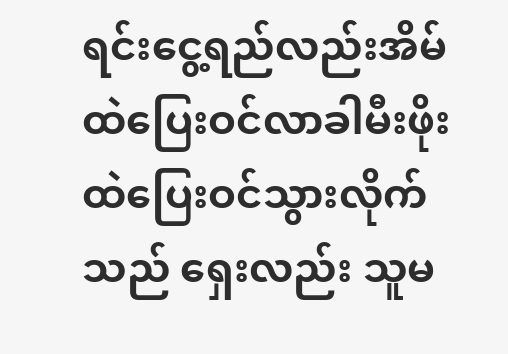ရင်းငွေ့ရည်လည်းအိမ်ထဲပြေးဝင်လာခါမီးဖိုးထဲပြေးဝင်သွားလိုက်သည် ရှေးလည်း သူမ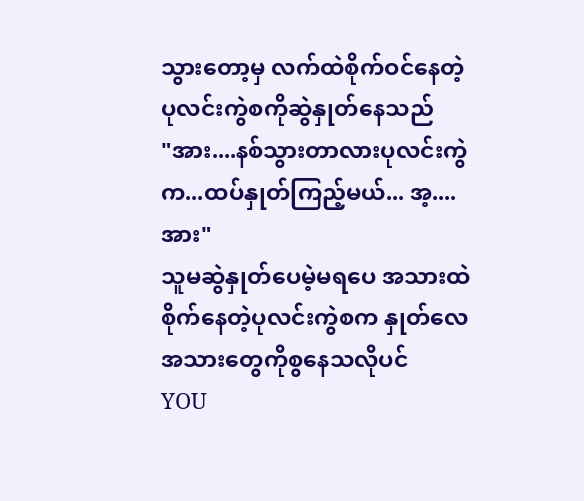သွားတော့မှ လက်ထဲစိုက်ဝင်နေတဲ့ ပုလင်းကွဲစကိုဆွဲနှုတ်နေသည်
"အား....နစ်သွားတာလားပုလင်းကွဲက...ထပ်နှုတ်ကြည့်မယ်... အ့....အား"
သူမဆွဲနှုတ်ပေမဲ့မရပေ အသားထဲစိုက်နေတဲ့ပုလင်းကွဲစက နှုတ်လေ အသားတွေကိုစွနေသလိုပင်
YOU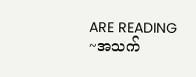ARE READING
~အသက်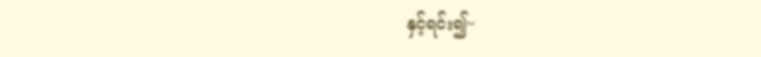နှင့်ရင်း၍~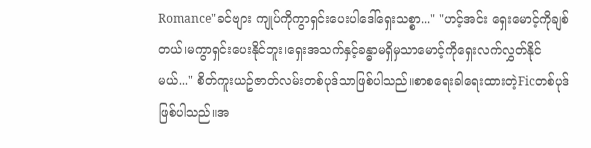Romance"ခင်ဗျား ကျုပ်ကိုကွာရှင်းပေးပါဒေါ်ရှေးသစ္စာ..." "ဟင့်အင်း ရှေးမောင့်ကိုချစ်တယ်၊မကွာရှင်းပေးနိုင်ဘူး၊ရှေးအသက်နှင့်ခန္ဓာမရှိမှသာမောင့်ကိုရှေးလက်လွှတ်နိုင်မယ်..." စိတ်ကူးယဥ်ဇာတ်လမ်းတစ်ပုဒ်သာဖြစ်ပါသည်။စာစရေးခါရေးထားတဲ့Ficတစ်ပုဒ်ဖြစ်ပါသည်။အ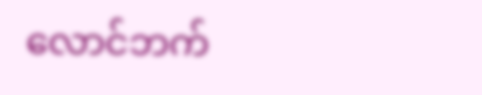လောင်ဘက်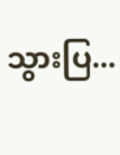သွားပြ...